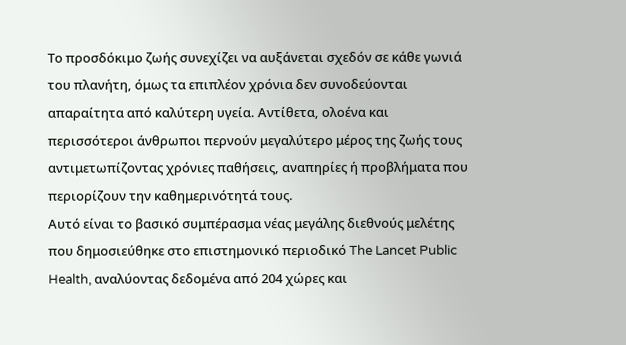Το προσδόκιμο ζωής συνεχίζει να αυξάνεται σχεδόν σε κάθε γωνιά του πλανήτη, όμως τα επιπλέον χρόνια δεν συνοδεύονται απαραίτητα από καλύτερη υγεία. Αντίθετα, ολοένα και περισσότεροι άνθρωποι περνούν μεγαλύτερο μέρος της ζωής τους αντιμετωπίζοντας χρόνιες παθήσεις, αναπηρίες ή προβλήματα που περιορίζουν την καθημερινότητά τους.
Αυτό είναι το βασικό συμπέρασμα νέας μεγάλης διεθνούς μελέτης που δημοσιεύθηκε στο επιστημονικό περιοδικό The Lancet Public Health, αναλύοντας δεδομένα από 204 χώρες και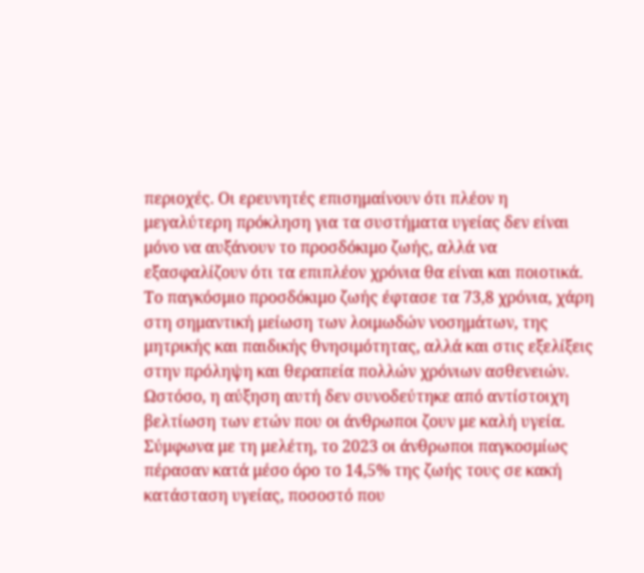περιοχές. Οι ερευνητές επισημαίνουν ότι πλέον η μεγαλύτερη πρόκληση για τα συστήματα υγείας δεν είναι μόνο να αυξάνουν το προσδόκιμο ζωής, αλλά να εξασφαλίζουν ότι τα επιπλέον χρόνια θα είναι και ποιοτικά.
Το παγκόσμιο προσδόκιμο ζωής έφτασε τα 73,8 χρόνια, χάρη στη σημαντική μείωση των λοιμωδών νοσημάτων, της μητρικής και παιδικής θνησιμότητας, αλλά και στις εξελίξεις στην πρόληψη και θεραπεία πολλών χρόνιων ασθενειών.
Ωστόσο, η αύξηση αυτή δεν συνοδεύτηκε από αντίστοιχη βελτίωση των ετών που οι άνθρωποι ζουν με καλή υγεία.
Σύμφωνα με τη μελέτη, το 2023 οι άνθρωποι παγκοσμίως πέρασαν κατά μέσο όρο το 14,5% της ζωής τους σε κακή κατάσταση υγείας, ποσοστό που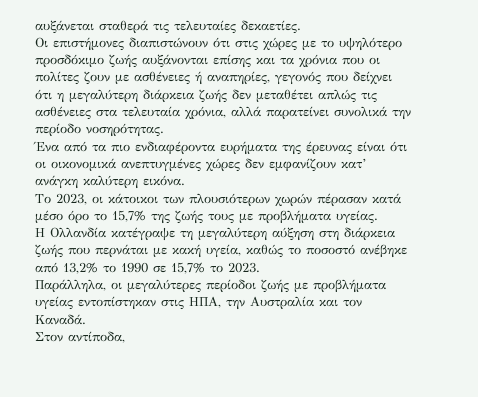αυξάνεται σταθερά τις τελευταίες δεκαετίες.
Οι επιστήμονες διαπιστώνουν ότι στις χώρες με το υψηλότερο προσδόκιμο ζωής αυξάνονται επίσης και τα χρόνια που οι πολίτες ζουν με ασθένειες ή αναπηρίες, γεγονός που δείχνει ότι η μεγαλύτερη διάρκεια ζωής δεν μεταθέτει απλώς τις ασθένειες στα τελευταία χρόνια, αλλά παρατείνει συνολικά την περίοδο νοσηρότητας.
Ένα από τα πιο ενδιαφέροντα ευρήματα της έρευνας είναι ότι οι οικονομικά ανεπτυγμένες χώρες δεν εμφανίζουν κατ’ ανάγκη καλύτερη εικόνα.
Το 2023, οι κάτοικοι των πλουσιότερων χωρών πέρασαν κατά μέσο όρο το 15,7% της ζωής τους με προβλήματα υγείας.
Η Ολλανδία κατέγραψε τη μεγαλύτερη αύξηση στη διάρκεια ζωής που περνάται με κακή υγεία, καθώς το ποσοστό ανέβηκε από 13,2% το 1990 σε 15,7% το 2023.
Παράλληλα, οι μεγαλύτερες περίοδοι ζωής με προβλήματα υγείας εντοπίστηκαν στις ΗΠΑ, την Αυστραλία και τον Καναδά.
Στον αντίποδα,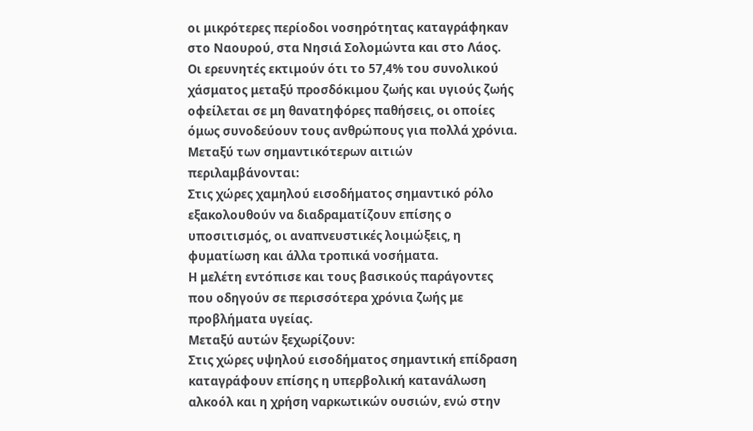οι μικρότερες περίοδοι νοσηρότητας καταγράφηκαν στο Ναουρού, στα Νησιά Σολομώντα και στο Λάος.
Οι ερευνητές εκτιμούν ότι το 57,4% του συνολικού χάσματος μεταξύ προσδόκιμου ζωής και υγιούς ζωής οφείλεται σε μη θανατηφόρες παθήσεις, οι οποίες όμως συνοδεύουν τους ανθρώπους για πολλά χρόνια.
Μεταξύ των σημαντικότερων αιτιών περιλαμβάνονται:
Στις χώρες χαμηλού εισοδήματος σημαντικό ρόλο εξακολουθούν να διαδραματίζουν επίσης ο υποσιτισμός, οι αναπνευστικές λοιμώξεις, η φυματίωση και άλλα τροπικά νοσήματα.
Η μελέτη εντόπισε και τους βασικούς παράγοντες που οδηγούν σε περισσότερα χρόνια ζωής με προβλήματα υγείας.
Μεταξύ αυτών ξεχωρίζουν:
Στις χώρες υψηλού εισοδήματος σημαντική επίδραση καταγράφουν επίσης η υπερβολική κατανάλωση αλκοόλ και η χρήση ναρκωτικών ουσιών, ενώ στην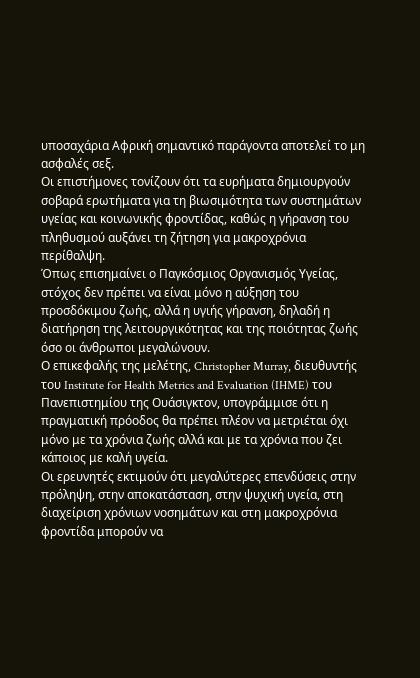υποσαχάρια Αφρική σημαντικό παράγοντα αποτελεί το μη ασφαλές σεξ.
Οι επιστήμονες τονίζουν ότι τα ευρήματα δημιουργούν σοβαρά ερωτήματα για τη βιωσιμότητα των συστημάτων υγείας και κοινωνικής φροντίδας, καθώς η γήρανση του πληθυσμού αυξάνει τη ζήτηση για μακροχρόνια περίθαλψη.
Όπως επισημαίνει ο Παγκόσμιος Οργανισμός Υγείας, στόχος δεν πρέπει να είναι μόνο η αύξηση του προσδόκιμου ζωής, αλλά η υγιής γήρανση, δηλαδή η διατήρηση της λειτουργικότητας και της ποιότητας ζωής όσο οι άνθρωποι μεγαλώνουν.
Ο επικεφαλής της μελέτης, Christopher Murray, διευθυντής του Institute for Health Metrics and Evaluation (IHME) του Πανεπιστημίου της Ουάσιγκτον, υπογράμμισε ότι η πραγματική πρόοδος θα πρέπει πλέον να μετριέται όχι μόνο με τα χρόνια ζωής αλλά και με τα χρόνια που ζει κάποιος με καλή υγεία.
Οι ερευνητές εκτιμούν ότι μεγαλύτερες επενδύσεις στην πρόληψη, στην αποκατάσταση, στην ψυχική υγεία, στη διαχείριση χρόνιων νοσημάτων και στη μακροχρόνια φροντίδα μπορούν να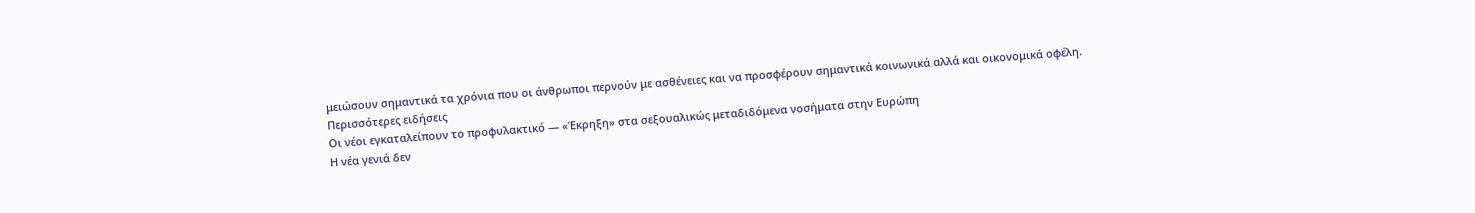μειώσουν σημαντικά τα χρόνια που οι άνθρωποι περνούν με ασθένειες και να προσφέρουν σημαντικά κοινωνικά αλλά και οικονομικά οφέλη.
Περισσότερες ειδήσεις
Οι νέοι εγκαταλείπουν το προφυλακτικό — «Έκρηξη» στα σεξουαλικώς μεταδιδόμενα νοσήματα στην Ευρώπη
Η νέα γενιά δεν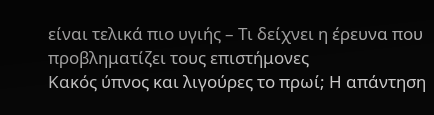είναι τελικά πιο υγιής – Τι δείχνει η έρευνα που προβληματίζει τους επιστήμονες
Κακός ύπνος και λιγούρες το πρωί; Η απάντηση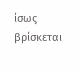ίσως βρίσκεται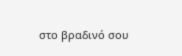στο βραδινό σου